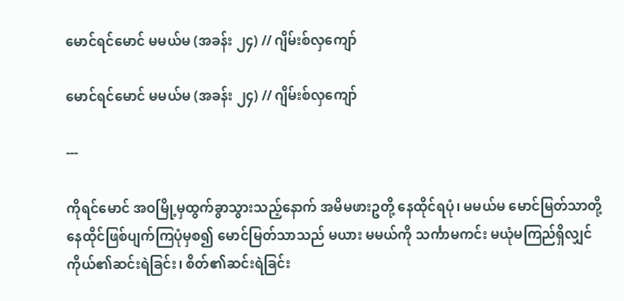မောင်ရင်မောင် မမယ်မ (အခန်း ၂၄) // ဂျိမ်းစ်လှကျော်

မောင်ရင်မောင် မမယ်မ (အခန်း ၂၄) // ဂျိမ်းစ်လှကျော်

---

ကိုရင်မောင် အဝမြို့မှထွက်ခွာသွားသည့်နောက် အမိမဖားဥတို့ နေထိုင်ရပုံ၊ မမယ်မ မောင်မြတ်သာတို့ နေထိုင်ဖြစ်ပျက်ကြပုံမှစ၍ မောင်မြတ်သာသည် မယား မမယ်ကို သင်္ကာမကင်း မယုံမကြည်ရှိလျှင် ကိုယ်၏ဆင်းရဲခြင်း၊ စိတ်၏ဆင်းရဲခြင်း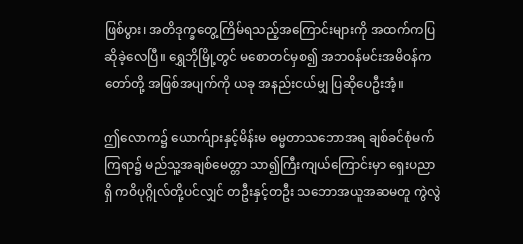ဖြစ်ပွား၊ အတိဒုက္ခတွေ့ကြိမ်ရသည့်အကြောင်းများကို အထက်ကပြဆိုခဲ့လေပြီ။ ရွှေဘိုမြို့တွင် မစောတင်မှစ၍ အဘဝန်မင်းအမိဝန်ကတော်တို့ အဖြစ်အပျက်ကို ယခု အနည်းငယ်မျှ ပြဆိုပေဦးအံ့။

ဤလောက၌ ယောက်ျားနှင့်မိန်းမ ဓမ္မတာသဘောအရ ချစ်ခင်စုံမက်ကြရာ၌ မည်သူ့အချစ်မေတ္တာ သာ၍ကြီးကျယ်ကြောင်းမှာ ရှေးပညာရှိ ကဝိပုဂ္ဂိုလ်တို့ပင်လျှင် တဦးနှင့်တဦး သဘောအယူအဆမတူ ကွဲလွဲ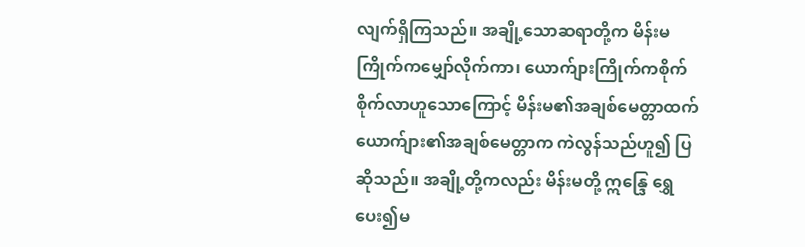လျက်ရှိကြသည်။ အချို့သောဆရာတို့က မိန်းမကြိုက်ကမျှော်လိုက်ကာ၊ ယောက်ျားကြိုက်ကစိုက်စိုက်လာဟူသောကြောင့် မိန်းမ၏အချစ်မေတ္တာထက်ယောက်ျား၏အချစ်မေတ္တာက ကဲလွန်သည်ဟူ၍ ပြဆိုသည်။ အချို့တို့ကလည်း မိန်းမတို့ ဣန္ဒြေ ရွှေပေး၍မ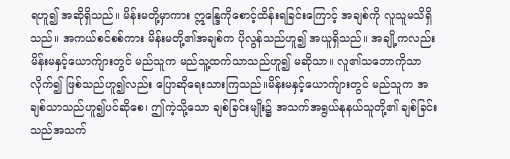ရဟူ၍ အဆိုရှိသည်။ မိန်းမတို့မှာကား ဣန္ဒြေကိုစောင့်ထိန်းရခြင်းကြောင့် အချစ်ကို လူသူမသိရှိသည်။ အကယ်စင်စစ်ကား မိန်းမတို့၏အချစ်က ပိုလွန်သည်ဟူ၍ အယူရှိသည်။ အချို့ကလည်း မိန်းမနှင့်ယောက်ျားတွင် မည်သူက မည်သူ့ထက်သာသည်ဟူ၍ မဆိုသာ။ လူ၏သဘောကိုသာလိုက်၍ ဖြစ်သည်ဟူ၍လည်း ပြောဆိုရေးသားကြသည်။မိန်းမနှင့်ယောက်ျားတွင် မည်သူက အချစ်သာသည်ဟူ၍ပင်ဆိုစေ၊ ဤကဲ့သို့သော ချစ်ခြင်းမျိုး၌ အသက်အရွယ်နုနယ်သူတို့၏ ချစ်ခြင်းသည်အသက်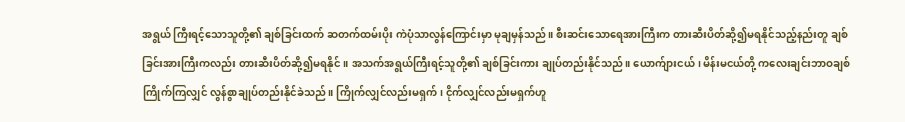အရွယ် ကြီးရင့်သောသူတို့၏ ချစ်ခြင်းထက် ဆတက်ထမ်းပိုး ကဲပုံသာလွန်ကြောင်းမှာ မုချမှန်သည်။ စီးဆင်းသောရေအားကြီးက တားဆီးပိတ်ဆို့၍မရနိုင်သည့်နည်းတူ ချစ်ခြင်းအားကြီးကလည်း တားဆီးပိတ်ဆို့၍မရနိုင်။ အသက်အရွယ်ကြီးရင့်သူတို့၏ ချစ်ခြင်းကား ချုပ်တည်းနိုင်သည်။ ယောက်ျားငယ်၊ မိန်းမငယ်တို့ ကလေးချင်းဘာဝချစ်ကြိုက်ကြလျှင် လွန်စွာချုပ်တည်းနိုင်ခဲသည်။ ကြိုက်လျှင်လည်းမရှက်၊ ငိုက်လျှင်လည်းမရှက်ဟူ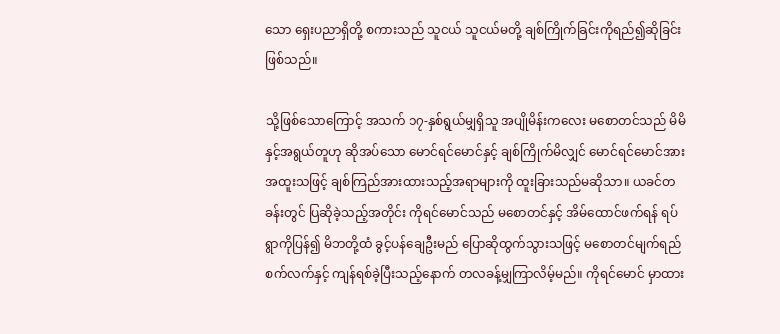သော ရှေးပညာရှိတို့ စကားသည် သူငယ် သူငယ်မတို့ ချစ်ကြိုက်ခြင်းကိုရည်၍ဆိုခြင်းဖြစ်သည်။

သို့ဖြစ်သောကြောင့် အသက် ၁၇-နှစ်ရွယ်မျှရှိသူ အပျိုမိန်းကလေး မစောတင်သည် မိမိနှင့်အရွယ်တူဟု ဆိုအပ်သော မောင်ရင်မောင်နှင့် ချစ်ကြိုက်မိလျှင် မောင်ရင်မောင်အား အထူးသဖြင့် ချစ်ကြည်အားထားသည့်အရာများကို ထူးခြားသည်မဆိုသာ။ ယခင်တခန်းတွင် ပြဆိုခဲ့သည့်အတိုင်း ကိုရင်မောင်သည် မစောတင်နှင့် အိမ်ထောင်ဖက်ရန် ရပ်ရွာကိုပြန်၍ မိဘတို့ထံ ခွင့်ပန်ချေဦးမည် ပြောဆိုထွက်သွားသဖြင့် မစောတင်မျက်ရည်စက်လက်နှင့် ကျန်ရစ်ခဲ့ပြီးသည့်နောက် တလခန့်မျှကြာလိမ့်မည်။ ကိုရင်မောင် မှာထား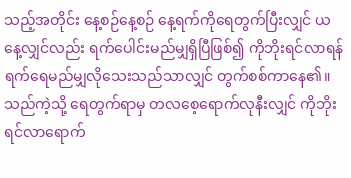သည့်အတိုင်း နေ့စဉ်နေ့စဉ် နေ့ရက်ကိုရေတွက်ပြီးလျှင် ယနေ့လျှင်လည်း ရက်ပေါင်းမည်မျှရှိပြီဖြစ်၍ ကိုဘိုးရင်လာရန် ရက်ရေမည်မျှလိုသေးသည်သာလျှင် တွက်စစ်ကာနေ၏။ သည်ကဲ့သို့ ရေတွက်ရာမှ တလစေ့ရောက်လုနီးလျှင် ကိုဘိုးရင်လာရောက်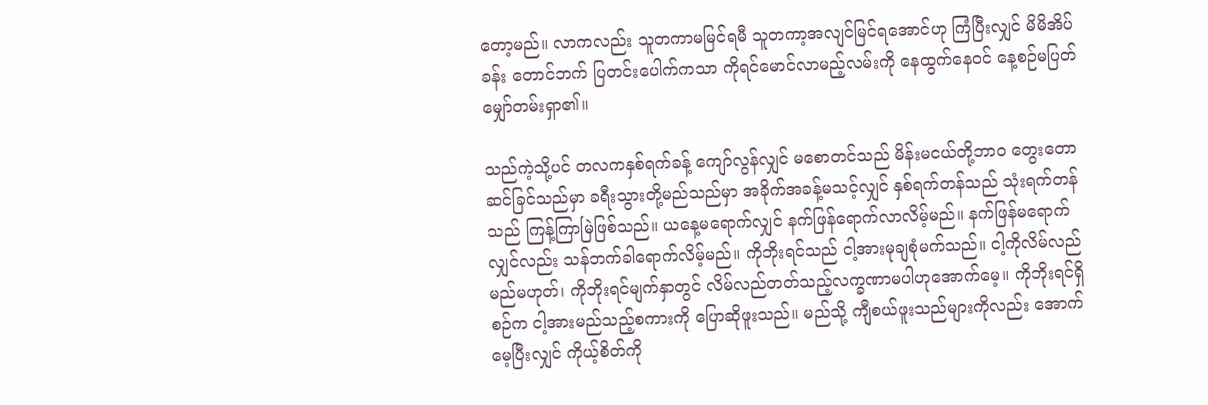တော့မည်။ လာကလည်း သူတကာမမြင်ရမီ သူတကာ့အလျင်မြင်ရအောင်ဟု ကြံပြီးလျှင် မိမိအိပ်ခန်း တောင်ဘက် ပြတင်းပေါက်ကသာ ကိုရင်မောင်လာမည့်လမ်းကို နေထွက်နေဝင် နေ့စဉ်မပြတ်မျှော်တမ်းရှာ၏။

သည်ကဲ့သို့ပင် တလကနှစ်ရက်ခန့် ကျော်လွန်လျှင် မစောတင်သည် မိန်းမငယ်တို့ဘာဝ တွေးတောဆင်ခြင်သည်မှာ ခရီးသွားတို့မည်သည်မှာ အခိုက်အခန့်မသင့်လျှင် နှစ်ရက်တန်သည် သုံးရက်တန်သည် ကြန့်ကြာမြဲဖြစ်သည်။ ယနေ့မရောက်လျှင် နက်ဖြန်ရောက်လာလိမ့်မည်။ နက်ဖြန်မရောက်လျှင်လည်း သန်ဘက်ခါရောက်လိမ့်မည်။ ကိုဘိုးရင်သည် ငါ့အားမုချစုံမက်သည်။ ငါ့ကိုလိမ်လည်မည်မဟုတ်၊ ကိုဘိုးရင်မျက်နှာတွင် လိမ်လည်တတ်သည့်လက္ခဏာမပါဟုအောက်မေ့။ ကိုဘိုးရင်ရှိစဉ်က ငါ့အားမည်သည့်စကားကို ပြောဆိုဖူးသည်။ မည်သို့ ကျီစယ်ဖူးသည်များကိုလည်း အောက်မေ့ပြီးလျှင် ကိုယ့်စိတ်ကို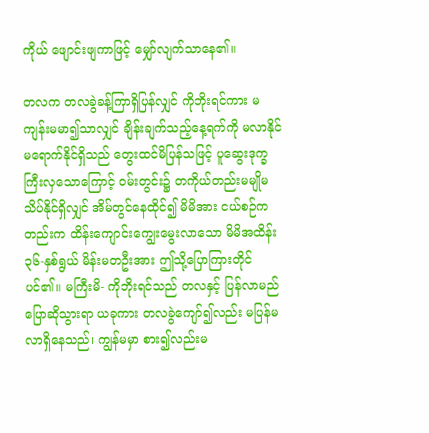ကိုယ် ဖျောင်းဖျကာဖြင့် မျှော်လျက်သာနေ၏။

တလက တလခွဲခန့်ကြာရှိပြန်လျှင် ကိုဘိုးရင်ကား မကျန်းမမာ၍သာလျှင် ချိန်းချက်သည့်နေ့ရက်ကို မလာနိုင် မရောက်နိုင်ရှိသည် တွေးထင်မိပြန်သဖြင့် ပူဆွေးဒုက္ခကြီးလှသောကြောင့် ဝမ်းတွင်း၌ တကိုယ်တည်းမမျိုမသိပ်နိုင်ရှိလျှင် အိမ်တွင်နေထိုင်၍ မိမိအား ငယ်စဉ်ကတည်းက ထိန်းကျောင်းကျွေးမွေးလာသော မိမိအထိန်း ၃၆-နှစ်ရွယ် မိန်းမတဦးအား ဤသို့ပြောကြားတိုင်ပင်၏။ မကြီးမိ- ကိုဘိုးရင်သည် တလနှင့် ပြန်လာမည်ပြောဆိုသွားရာ ယခုကား တလခွဲကျော်၍လည်း မပြန်မလာရှိနေသည်၊ ကျွန်မမှာ စား၍လည်းမ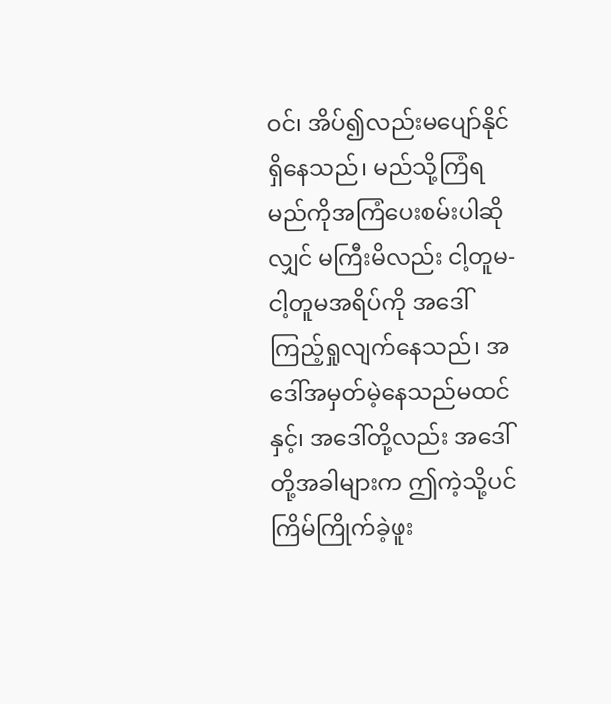ဝင်၊ အိပ်၍လည်းမပျော်နိုင်ရှိနေသည်၊ မည်သို့ကြံရမည်ကိုအကြံပေးစမ်းပါဆိုလျှင် မကြီးမိလည်း ငါ့တူမ- ငါ့တူမအရိပ်ကို အဒေါ်ကြည့်ရှုလျက်နေသည်၊ အဒေါ်အမှတ်မဲ့နေသည်မထင်နှင့်၊ အဒေါ်တို့လည်း အဒေါ်တို့အခါများက ဤကဲ့သို့ပင် ကြိမ်ကြိုက်ခဲ့ဖူး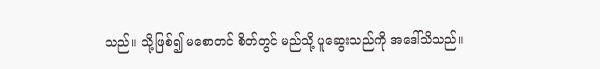သည်။ သို့ဖြစ်၍ မစောတင် စိတ်တွင် မည်သို့ ပူဆွေးသည်ကို အဒေါ်သိသည်။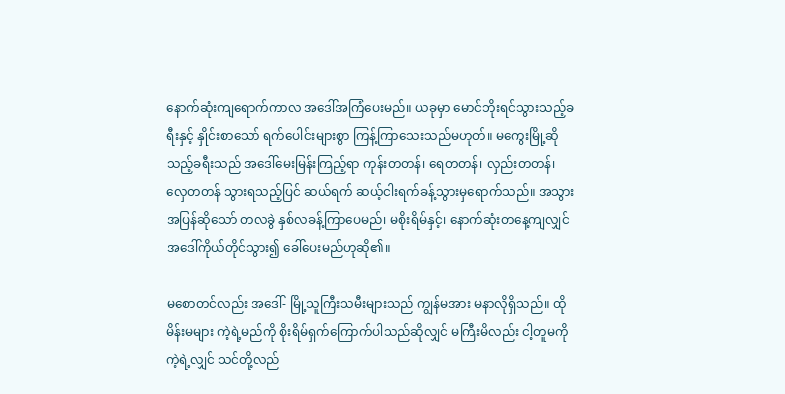နောက်ဆုံးကျရောက်ကာလ အဒေါ်အကြံပေးမည်။ ယခုမှာ မောင်ဘိုးရင်သွားသည့်ခရီးနှင့် နှိုင်းစာသော် ရက်ပေါင်းများစွာ ကြန့်ကြာသေးသည်မဟုတ်။ မကွေးမြို့ဆိုသည့်ခရီးသည် အဒေါ်မေးမြန်းကြည့်ရာ ကုန်းတတန်၊ ရေတတန်၊ လှည်းတတန်၊ လှေတတန် သွားရသည့်ပြင် ဆယ်ရက် ဆယ့်ငါးရက်ခန့်သွားမှရောက်သည်။ အသွားအပြန်ဆိုသော် တလခွဲ နှစ်လခန့်ကြာပေမည်၊ မစိုးရိမ်နှင့်၊ နောက်ဆုံးတနေ့ကျလျှင် အဒေါ်ကိုယ်တိုင်သွား၍ ခေါ်ပေးမည်ဟုဆို၏။

မစောတင်လည်း အဒေါ်- မြို့သူကြီးသမီးများသည် ကျွန်မအား မနာလိုရှိသည်။ ထိုမိန်းမများ ကဲ့ရဲ့မည်ကို စိုးရိမ်ရှက်ကြောက်ပါသည်ဆိုလျှင် မကြီးမိလည်း ငါ့တူမကိုကဲ့ရဲ့လျှင် သင်တို့လည်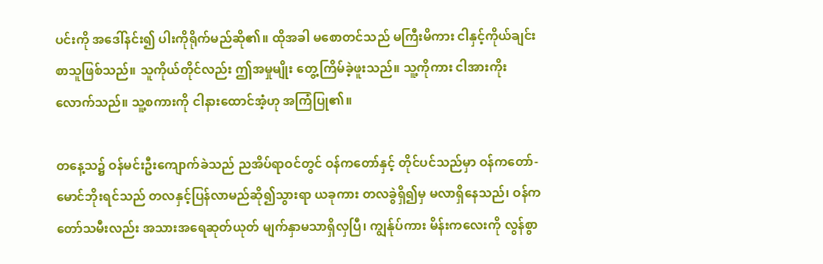ပင်းကို အဒေါ်နင်း၍ ပါးကိုရိုက်မည်ဆို၏။ ထိုအခါ မစောတင်သည် မကြီးမိကား ငါနှင့်ကိုယ်ချင်းစာသူဖြစ်သည်။ သူကိုယ်တိုင်လည်း ဤအမှုမျိုး တွေ့ကြိမ်ခဲ့ဖူးသည်။ သူ့ကိုကား ငါအားကိုးလောက်သည်။ သူ့စကားကို ငါနားထောင်အံ့ဟု အကြံပြု၏။

တနေ့သ၌ ဝန်မင်းဦးကျောက်ခဲသည် ညအိပ်ရာဝင်တွင် ဝန်ကတော်နှင့် တိုင်ပင်သည်မှာ ဝန်ကတော်- မောင်ဘိုးရင်သည် တလနှင့်ပြန်လာမည်ဆို၍သွားရာ ယခုကား တလခွဲရှိ၍မှ မလာရှိနေသည်၊ ဝန်ကတော်သမီးလည်း အသားအရေဆုတ်ယုတ် မျက်နှာမသာရှိလှပြီ၊ ကျွန်ုပ်ကား မိန်းကလေးကို လွန်စွာ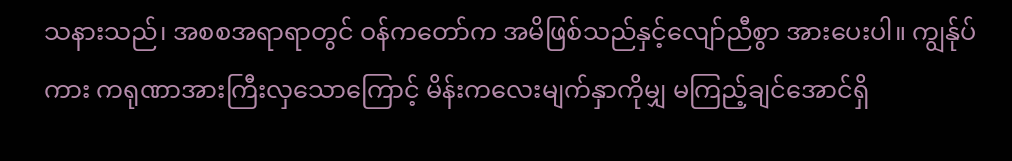သနားသည်၊ အစစအရာရာတွင် ဝန်ကတော်က အမိဖြစ်သည်နှင့်လျော်ညီစွာ အားပေးပါ။ ကျွန်ုပ်ကား ကရုဏာအားကြီးလှသောကြောင့် မိန်းကလေးမျက်နှာကိုမျှ မကြည့်ချင်အောင်ရှိ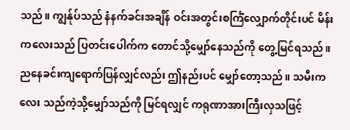သည်။ ကျွန်ုပ်သည် နံနက်ခင်းအချိန် ဝင်းအတွင်းစင်္ကြံလျှောက်တိုင်းပင် မိန်းကလေးသည် ပြတင်းပေါက်က တောင်သို့မျှော်နေသည်ကို တွေ့မြင်ရသည်။ ညနေခင်းကျရောက်ပြန်လျှင်လည်း ဤနည်းပင် မျှော်တော့သည်။ သမီးကလေး သည်ကဲ့သို့မျှော်သည်ကို မြင်ရလျှင် ကရုဏာအားကြီးလှသဖြင့်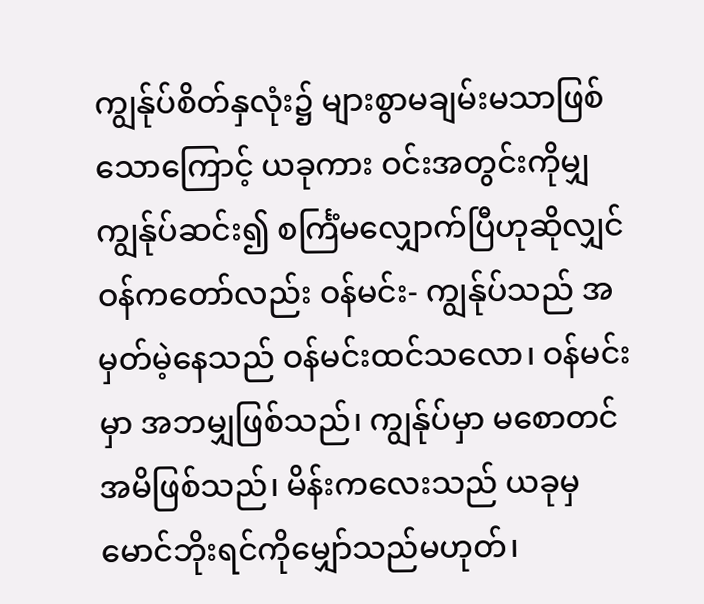ကျွန်ုပ်စိတ်နှလုံး၌ များစွာမချမ်းမသာဖြစ်သောကြောင့် ယခုကား ဝင်းအတွင်းကိုမျှ ကျွန်ုပ်ဆင်း၍ စင်္ကြံမလျှောက်ပြီဟုဆိုလျှင် ဝန်ကတော်လည်း ဝန်မင်း- ကျွန်ုပ်သည် အမှတ်မဲ့နေသည် ဝန်မင်းထင်သလော၊ ဝန်မင်းမှာ အဘမျှဖြစ်သည်၊ ကျွန်ုပ်မှာ မစောတင်အမိဖြစ်သည်၊ မိန်းကလေးသည် ယခုမှ မောင်ဘိုးရင်ကိုမျှော်သည်မဟုတ်၊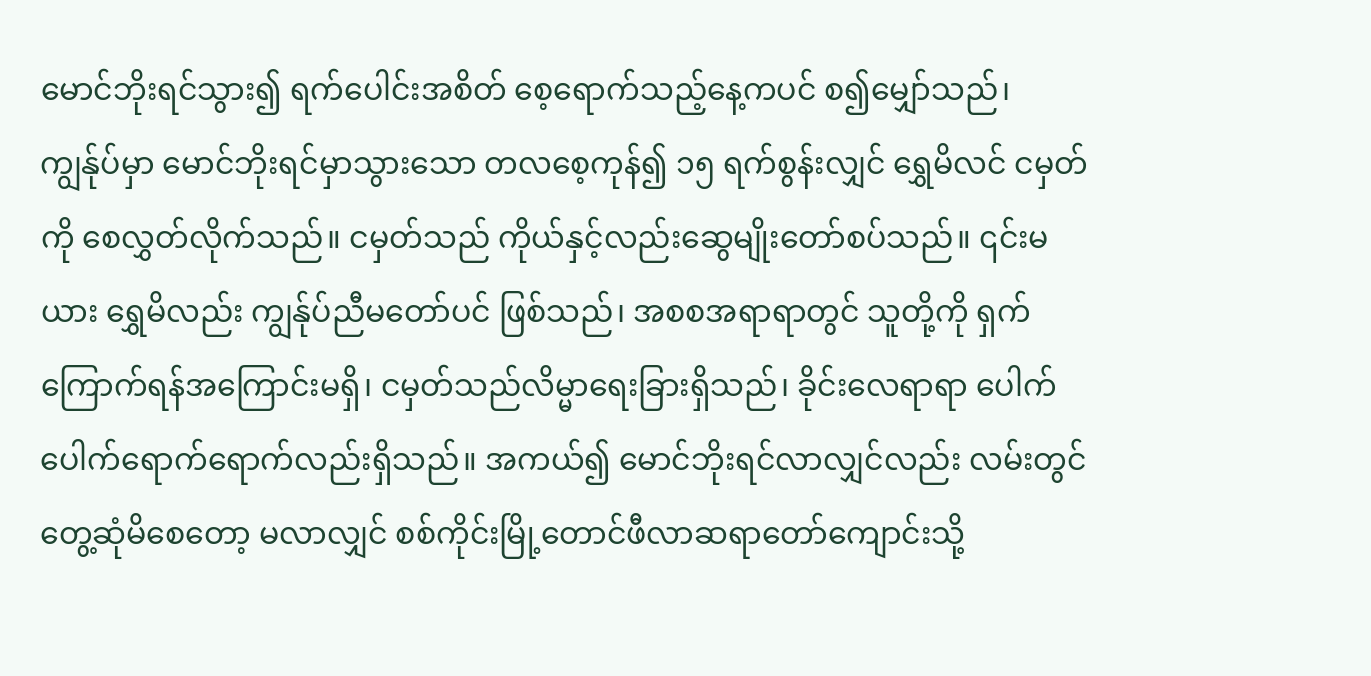မောင်ဘိုးရင်သွား၍ ရက်ပေါင်းအစိတ် စေ့ရောက်သည့်နေ့ကပင် စ၍မျှော်သည်၊ ကျွန်ုပ်မှာ မောင်ဘိုးရင်မှာသွားသော တလစေ့ကုန်၍ ၁၅ ရက်စွန်းလျှင် ရွှေမိလင် ငမှတ်ကို စေလွှတ်လိုက်သည်။ ငမှတ်သည် ကိုယ်နှင့်လည်းဆွေမျိုးတော်စပ်သည်။ ၎င်းမယား ရွှေမိလည်း ကျွန်ုပ်ညီမတော်ပင် ဖြစ်သည်၊ အစစအရာရာတွင် သူတို့ကို ရှက်ကြောက်ရန်အကြောင်းမရှိ၊ ငမှတ်သည်လိမ္မာရေးခြားရှိသည်၊ ခိုင်းလေရာရာ ပေါက်ပေါက်ရောက်ရောက်လည်းရှိသည်။ အကယ်၍ မောင်ဘိုးရင်လာလျှင်လည်း လမ်းတွင် တွေ့ဆုံမိစေတော့ မလာလျှင် စစ်ကိုင်းမြို့တောင်ဖီလာဆရာတော်ကျောင်းသို့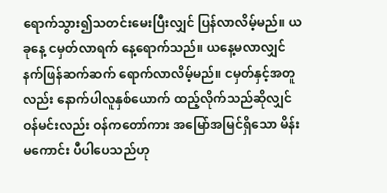ရောက်သွား၍သတင်းမေးပြီးလျှင် ပြန်လာလိမ့်မည်။ ယခုနေ့ ငမှတ်လာရက် နေ့ရောက်သည်။ ယနေ့မလာလျှင် နက်ဖြန်ဆက်ဆက် ရောက်လာလိမ့်မည်။ ငမှတ်နှင့်အတူလည်း နောက်ပါလူနှစ်ယောက် ထည့်လိုက်သည်ဆိုလျှင် ဝန်မင်းလည်း ဝန်ကတော်ကား အမြော်အမြင်ရှိသော မိန်းမကောင်း ပီပါပေသည်ဟု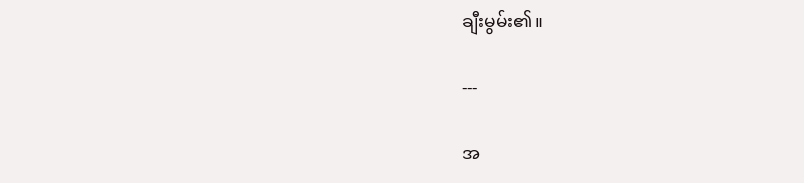ချီးမွမ်း၏။

---

အ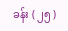ခန်း ( ၂၅ )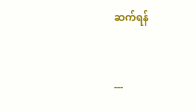ဆက်ရန်


---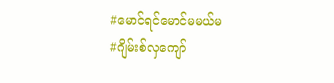#မောင်ရင်မောင်မမယ်မ
#ဂျိမ်းစ်လှကျော်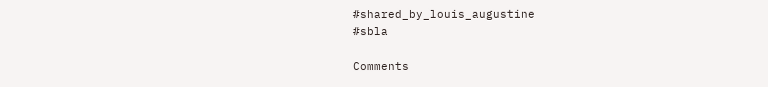#shared_by_louis_augustine
#sbla

Comments